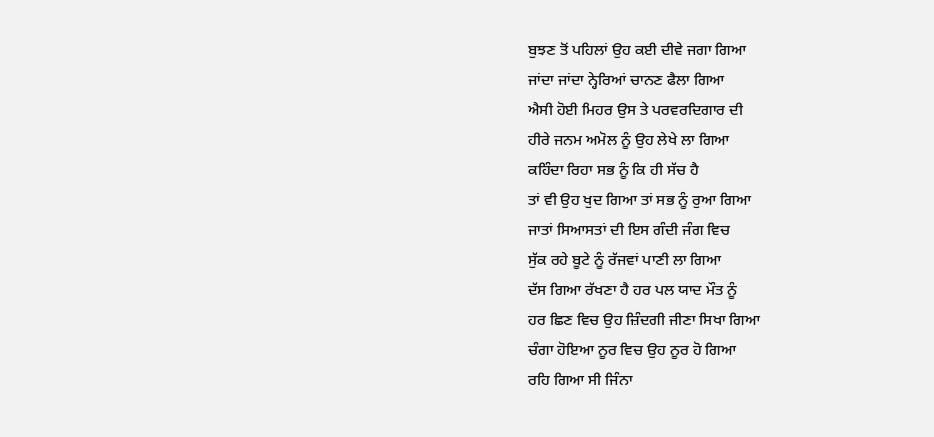ਬੁਝਣ ਤੋਂ ਪਹਿਲਾਂ ਉਹ ਕਈ ਦੀਵੇ ਜਗਾ ਗਿਆ
ਜਾਂਦਾ ਜਾਂਦਾ ਨ੍ਹੇਰਿਆਂ ਚਾਨਣ ਫੈਲਾ ਗਿਆ
ਐਸੀ ਹੋਈ ਮਿਹਰ ਉਸ ਤੇ ਪਰਵਰਦਿਗਾਰ ਦੀ
ਹੀਰੇ ਜਨਮ ਅਮੋਲ ਨੂੰ ਉਹ ਲੇਖੇ ਲਾ ਗਿਆ
ਕਹਿੰਦਾ ਰਿਹਾ ਸਭ ਨੂੰ ਕਿ ਹੀ ਸੱਚ ਹੈ
ਤਾਂ ਵੀ ਉਹ ਖੁਦ ਗਿਆ ਤਾਂ ਸਭ ਨੂੰ ਰੁਆ ਗਿਆ
ਜਾਤਾਂ ਸਿਆਸਤਾਂ ਦੀ ਇਸ ਗੰਦੀ ਜੰਗ ਵਿਚ
ਸੁੱਕ ਰਹੇ ਬੂਟੇ ਨੂੰ ਰੱਜਵਾਂ ਪਾਣੀ ਲਾ ਗਿਆ
ਦੱਸ ਗਿਆ ਰੱਖਣਾ ਹੈ ਹਰ ਪਲ ਯਾਦ ਮੌਤ ਨੂੰ
ਹਰ ਛਿਣ ਵਿਚ ਉਹ ਜ਼ਿੰਦਗੀ ਜੀਣਾ ਸਿਖਾ ਗਿਆ
ਚੰਗਾ ਹੋਇਆ ਨੂਰ ਵਿਚ ਉਹ ਨੂਰ ਹੋ ਗਿਆ
ਰਹਿ ਗਿਆ ਸੀ ਜਿੰਨਾ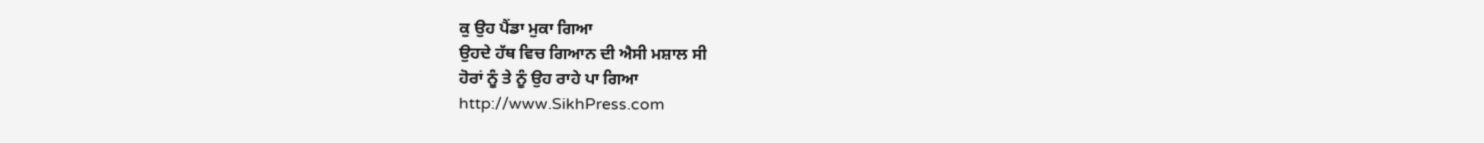ਕੁ ਉਹ ਪੈਂਡਾ ਮੁਕਾ ਗਿਆ
ਉਹਦੇ ਹੱਥ ਵਿਚ ਗਿਆਨ ਦੀ ਐਸੀ ਮਸ਼ਾਲ ਸੀ
ਹੋਰਾਂ ਨੂੰ ਤੇ ਨੂੰ ਉਹ ਰਾਹੇ ਪਾ ਗਿਆ
http://www.SikhPress.com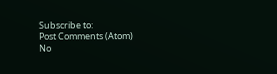Subscribe to:
Post Comments (Atom)
No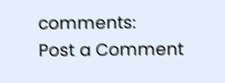comments:
Post a Comment